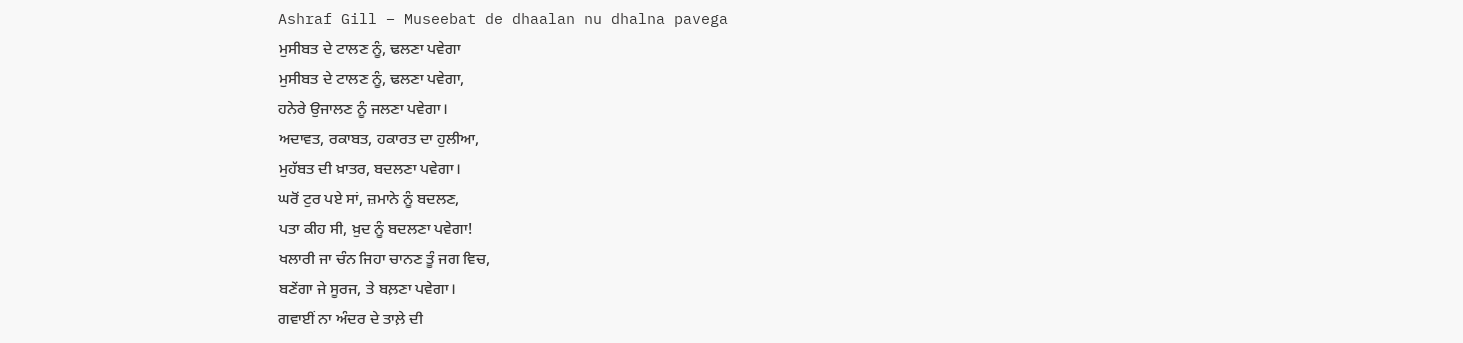Ashraf Gill – Museebat de dhaalan nu dhalna pavega
ਮੁਸੀਬਤ ਦੇ ਟਾਲਣ ਨੂੰ, ਢਲਣਾ ਪਵੇਗਾ
ਮੁਸੀਬਤ ਦੇ ਟਾਲਣ ਨੂੰ, ਢਲਣਾ ਪਵੇਗਾ,
ਹਨੇਰੇ ਉਜਾਲਣ ਨੂੰ ਜਲਣਾ ਪਵੇਗਾ।
ਅਦਾਵਤ, ਰਕਾਬਤ, ਹਕਾਰਤ ਦਾ ਹੁਲੀਆ,
ਮੁਹੱਬਤ ਦੀ ਖ਼ਾਤਰ, ਬਦਲਣਾ ਪਵੇਗਾ।
ਘਰੋਂ ਟੁਰ ਪਏ ਸਾਂ, ਜ਼ਮਾਨੇ ਨੂੰ ਬਦਲਣ,
ਪਤਾ ਕੀਹ ਸੀ, ਖ਼ੁਦ ਨੂੰ ਬਦਲਣਾ ਪਵੇਗਾ!
ਖਲਾਰੀ ਜਾ ਚੰਨ ਜਿਹਾ ਚਾਨਣ ਤੂੰ ਜਗ ਵਿਚ,
ਬਣੇਂਗਾ ਜੇ ਸੂਰਜ, ਤੇ ਬਲ਼ਣਾ ਪਵੇਗਾ।
ਗਵਾਈਂ ਨਾ ਅੰਦਰ ਦੇ ਤਾਲ਼ੇ ਦੀ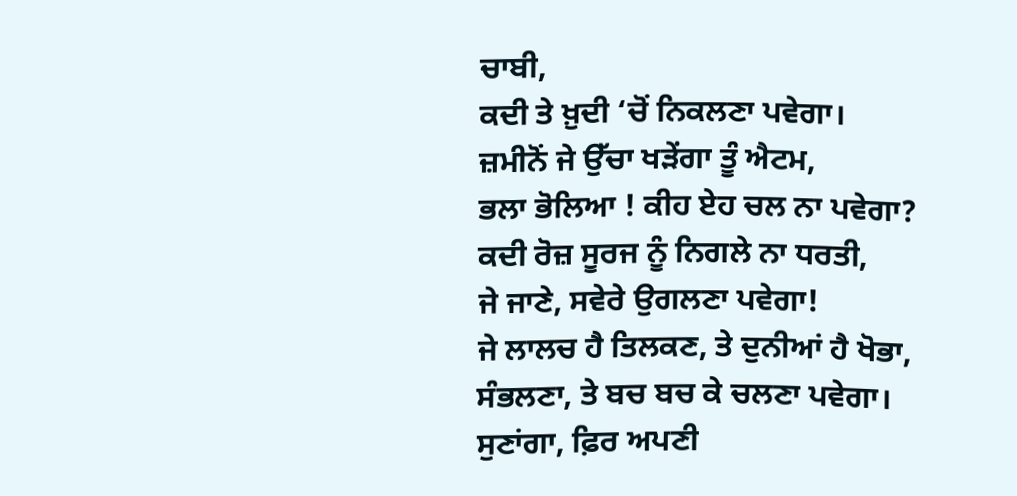ਚਾਬੀ,
ਕਦੀ ਤੇ ਖ਼ੁਦੀ ‘ਚੋਂ ਨਿਕਲਣਾ ਪਵੇਗਾ।
ਜ਼ਮੀਨੋਂ ਜੇ ਉੱਚਾ ਖੜੇਂਗਾ ਤੂੰ ਐਟਮ,
ਭਲਾ ਭੋਲਿਆ ! ਕੀਹ ਏਹ ਚਲ ਨਾ ਪਵੇਗਾ?
ਕਦੀ ਰੋਜ਼ ਸੂਰਜ ਨੂੰ ਨਿਗਲੇ ਨਾ ਧਰਤੀ,
ਜੇ ਜਾਣੇ, ਸਵੇਰੇ ਉਗਲਣਾ ਪਵੇਗਾ!
ਜੇ ਲਾਲਚ ਹੈ ਤਿਲਕਣ, ਤੇ ਦੁਨੀਆਂ ਹੈ ਖੋਭਾ,
ਸੰਭਲਣਾ, ਤੇ ਬਚ ਬਚ ਕੇ ਚਲਣਾ ਪਵੇਗਾ।
ਸੁਣਾਂਗਾ, ਫ਼ਿਰ ਅਪਣੀ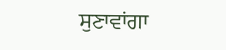ਸੁਣਾਵਾਂਗਾ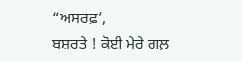“ਅਸਰਫ਼’,
ਬਸ਼ਰਤੇ ! ਕੋਈ ਮੇਰੇ ਗਲ਼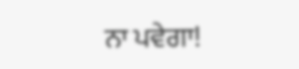ਨਾ ਪਵੇਗਾ!